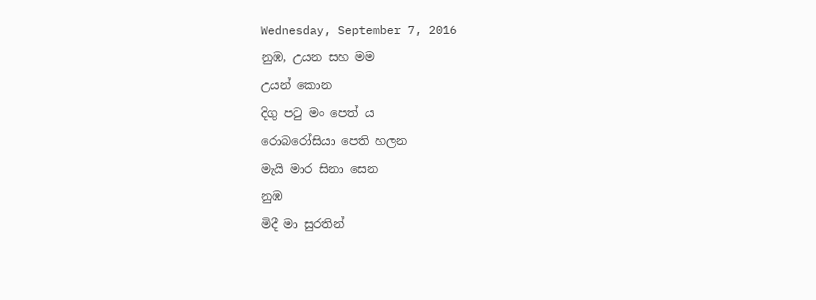Wednesday, September 7, 2016
නුඹ, උයන සහ මම
උයන් කොන
දිගු පටු මං පෙත් ය
රොබරෝසියා පෙති හලන
මැයි මාර සිනා සෙන
නුඹ
මිදී මා සුරතින්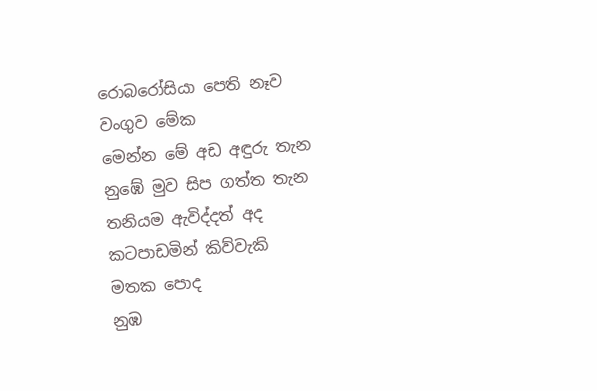රොබරෝසියා පෙති නෑව
වංගුව මේක
මෙන්න මේ අඩ අඳුරු තැන
නුඹේ මුව සිප ගත්ත තැන
තනියම ඇවිද්දත් අද
කටපාඩමින් කිව්වැකි
මතක පොද
නුඹ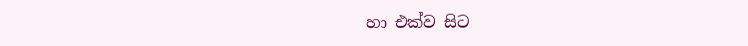හා එක්ව සිට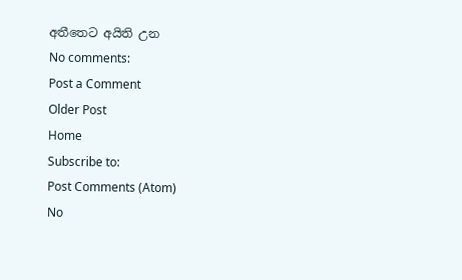අතීතෙට අයිති උන
No comments:
Post a Comment
Older Post
Home
Subscribe to:
Post Comments (Atom)
No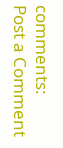comments:
Post a Comment